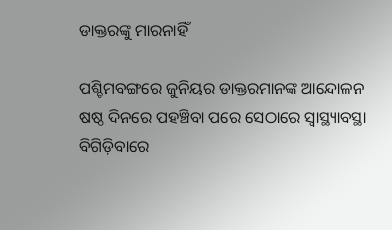ଡାକ୍ତରଙ୍କୁ ମାରନାହିଁ

ପଶ୍ଚିମବଙ୍ଗରେ ଜୁନିୟର ଡାକ୍ତରମାନଙ୍କ ଆନ୍ଦୋଳନ ଷଷ୍ଠ ଦିନରେ ପହଞ୍ଚିବା ପରେ ସେଠାରେ ସ୍ବାସ୍ଥ୍ୟାବସ୍ଥା ବିଗିଡ଼ିବାରେ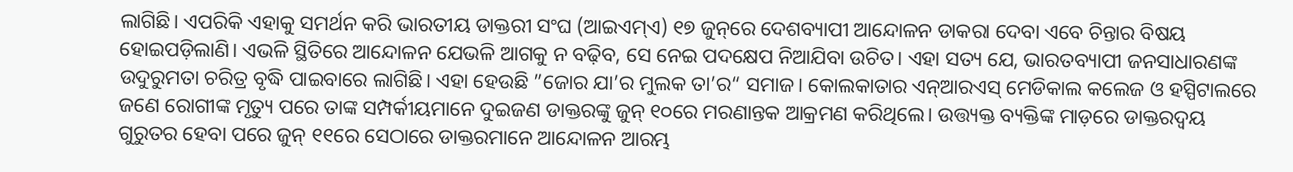ଲାଗିଛି। ଏପରିକି ଏହାକୁ ସମର୍ଥନ କରି ଭାରତୀୟ ଡାକ୍ତରୀ ସଂଘ (ଆଇଏମ୍‌ଏ) ୧୭ ଜୁନ୍‌ରେ ଦେଶବ୍ୟାପୀ ଆନ୍ଦୋଳନ ଡାକରା ଦେବା ଏବେ ଚିନ୍ତାର ବିଷୟ ହୋଇପଡ଼ିଲାଣି। ଏଭଳି ସ୍ଥିତିରେ ଆନ୍ଦୋଳନ ଯେଭଳି ଆଗକୁ ନ ବଢ଼ିବ, ସେ ନେଇ ପଦକ୍ଷେପ ନିଆଯିବା ଉଚିତ। ଏହା ସତ୍ୟ ଯେ, ଭାରତବ୍ୟାପୀ ଜନସାଧାରଣଙ୍କ ଉଦୁରୁମତା ଚରିତ୍ର ବୃଦ୍ଧି ପାଇବାରେ ଲାଗିଛି। ଏହା ହେଉଛି ”ଜୋର ଯା’ର ମୁଲକ ତା’ର“ ସମାଜ। କୋଲକାତାର ଏନ୍‌ଆରଏସ୍‌ ମେଡିକାଲ କଲେଜ ଓ ହସ୍ପିଟାଲରେ ଜଣେ ରୋଗୀଙ୍କ ମୃତ୍ୟୁ ପରେ ତାଙ୍କ ସମ୍ପର୍କୀୟମାନେ ଦୁଇଜଣ ଡାକ୍ତରଙ୍କୁ ଜୁନ୍‌ ୧୦ରେ ମରଣାନ୍ତକ ଆକ୍ରମଣ କରିଥିଲେ। ଉତ୍ତ୍ୟକ୍ତ ବ୍ୟକ୍ତିଙ୍କ ମାଡ଼ରେ ଡାକ୍ତରଦ୍ୱୟ ଗୁରୁତର ହେବା ପରେ ଜୁନ୍‌ ୧୧ରେ ସେଠାରେ ଡାକ୍ତରମାନେ ଆନ୍ଦୋଳନ ଆରମ୍ଭ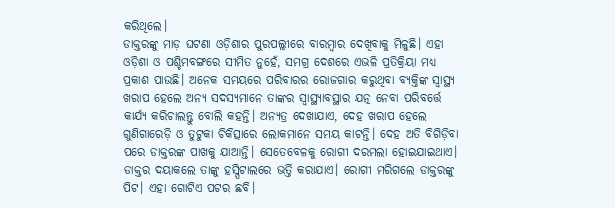କରିଥିଲେ।
ଡାକ୍ତରଙ୍କୁ ମାଡ଼ ଘଟଣା ଓଡ଼ିଶାର ପୁରପଲ୍ଲୀରେ ବାରମ୍ବାର ଦେଖିବାକୁ ମିଳୁଛି। ଏହା ଓଡ଼ିଶା ଓ ପଶ୍ଚିମବଙ୍ଗରେ ସୀମିତ ନୁହେଁ, ସମଗ୍ର ଦେଶରେ ଏଭଳି ପ୍ରତିକ୍ରିୟା ମଧ୍ୟ ପ୍ରକାଶ ପାଉଛି। ଅନେକ ସମୟରେ ପରିବାରର ରୋଜଗାର କରୁଥିବା ବ୍ୟକ୍ତିଙ୍କ ସ୍ବାସ୍ଥ୍ୟ ଖରାପ ହେଲେ ଅନ୍ୟ ସଦସ୍ୟମାନେ ତାଙ୍କର ସ୍ବାସ୍ଥ୍ୟାବସ୍ଥାର ଯତ୍ନ ନେବା ପରିବର୍ତ୍ତେ କାର୍ଯ୍ୟ କରିଚାଲନ୍ତୁ ବୋଲି କହନ୍ତି। ଅନ୍ୟତ୍ର ଦେଖାଯାଏ, ଦେହ ଖରାପ ହେଲେ ଗୁଣିଗାରେଡ଼ି ଓ ତୁଟୁକା ଚିକିତ୍ସାରେ ଲୋକମାନେ ସମୟ କାଟନ୍ତି। ଦେହ ଅତି ବିଗିଡ଼ିବା ପରେ ଡାକ୍ତରଙ୍କ ପାଖକୁ ଯାଆନ୍ତି। ସେତେବେଳକୁ ରୋଗୀ ଦରମଲା ହୋଇଯାଇଥାଏ। ଡାକ୍ତର ଦୟାକଲେ ତାଙ୍କୁ ହସ୍ପିଟାଲରେ ଭର୍ତ୍ତି କରାଯାଏ। ରୋଗୀ ମରିଗଲେ ଡାକ୍ତରଙ୍କୁ ପିଟ। ଏହା ଗୋଟିଏ ପଟର ଛବି।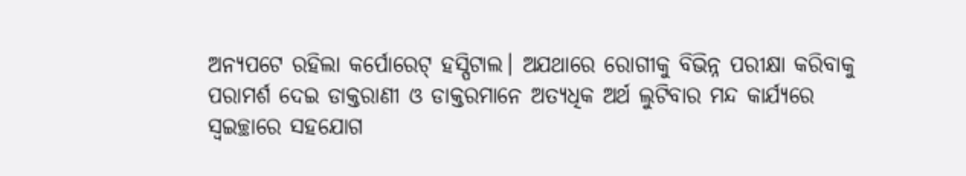ଅନ୍ୟପଟେ ରହିଲା କର୍ପୋରେଟ୍‌ ହସ୍ପିଟାଲ। ଅଯଥାରେ ରୋଗୀକୁ ବିଭିନ୍ନ ପରୀକ୍ଷା କରିବାକୁ ପରାମର୍ଶ ଦେଇ ଡାକ୍ତରାଣୀ ଓ ଡାକ୍ତରମାନେ ଅତ୍ୟଧିକ ଅର୍ଥ ଲୁଟିବାର ମନ୍ଦ କାର୍ଯ୍ୟରେ ସ୍ବଇଚ୍ଛାରେ ସହଯୋଗ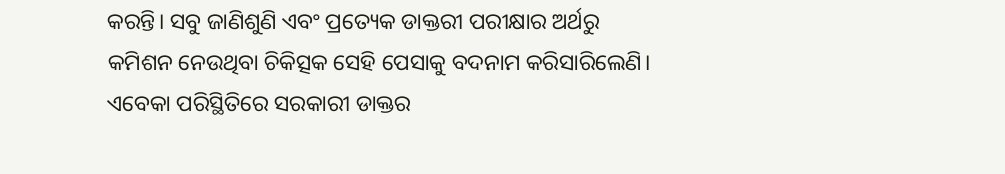କରନ୍ତି। ସବୁ ଜାଣିଶୁଣି ଏବଂ ପ୍ରତ୍ୟେକ ଡାକ୍ତରୀ ପରୀକ୍ଷାର ଅର୍ଥରୁ କମିଶନ ନେଉଥିବା ଚିକିତ୍ସକ ସେହି ପେସାକୁ ବଦନାମ କରିସାରିଲେଣି। ଏବେକା ପରିସ୍ଥିତିରେ ସରକାରୀ ଡାକ୍ତର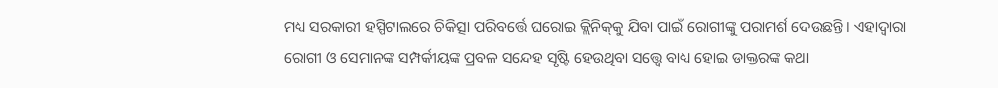ମଧ୍ୟ ସରକାରୀ ହସ୍ପିଟାଲରେ ଚିକିତ୍ସା ପରିବର୍ତ୍ତେ ଘରୋଇ କ୍ଲିନିକ୍‌କୁ ଯିବା ପାଇଁ ରୋଗୀଙ୍କୁ ପରାମର୍ଶ ଦେଉଛନ୍ତି। ଏହାଦ୍ୱାରା ରୋଗୀ ଓ ସେମାନଙ୍କ ସମ୍ପର୍କୀୟଙ୍କ ପ୍ରବଳ ସନ୍ଦେହ ସୃଷ୍ଟି ହେଉଥିବା ସତ୍ତ୍ୱେ ବାଧ୍ୟ ହୋଇ ଡାକ୍ତରଙ୍କ କଥା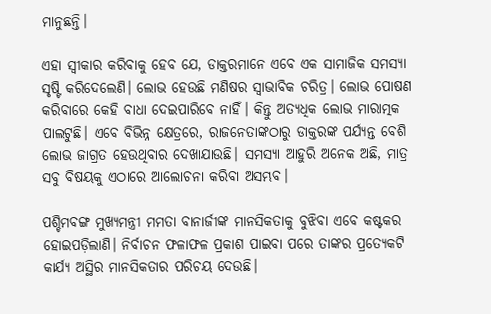ମାନୁଛନ୍ତି।

ଏହା ସ୍ବୀକାର କରିବାକୁ ହେବ ଯେ, ଡାକ୍ତରମାନେ ଏବେ ଏକ ସାମାଜିକ ସମସ୍ୟା ସୃଷ୍ଟି କରିଦେଲେଣି। ଲୋଭ ହେଉଛି ମଣିଷର ସ୍ବାଭାବିକ ଚରିତ୍ର। ଲୋଭ ପୋଷଣ କରିବାରେ କେହି ବାଧା ଦେଇପାରିବେ ନାହିଁ। କିନ୍ତୁ ଅତ୍ୟଧିକ ଲୋଭ ମାରାତ୍ମକ ପାଲଟୁଛି। ଏବେ ବିଭିନ୍ନ କ୍ଷେତ୍ରରେ, ରାଜନେତାଙ୍କଠାରୁ ଡାକ୍ତରଙ୍କ ପର୍ଯ୍ୟନ୍ତ ବେଶି ଲୋଭ ଜାଗ୍ରତ ହେଉଥିବାର ଦେଖାଯାଉଛି। ସମସ୍ୟା ଆହୁରି ଅନେକ ଅଛି, ମାତ୍ର ସବୁ ବିଷୟକୁ ଏଠାରେ ଆଲୋଚନା କରିବା ଅସମ୍ଭବ।

ପଶ୍ଚିମବଙ୍ଗ ମୁଖ୍ୟମନ୍ତ୍ରୀ ମମତା ବାନାର୍ଜୀଙ୍କ ମାନସିକତାକୁ ବୁଝିବା ଏବେ କଷ୍ଟକର ହୋଇପଡ଼ିଲାଣି। ନିର୍ବାଚନ ଫଳାଫଳ ପ୍ରକାଶ ପାଇବା ପରେ ତାଙ୍କର ପ୍ରତ୍ୟେକଟି କାର୍ଯ୍ୟ ଅସ୍ଥିର ମାନସିକତାର ପରିଚୟ ଦେଉଛି।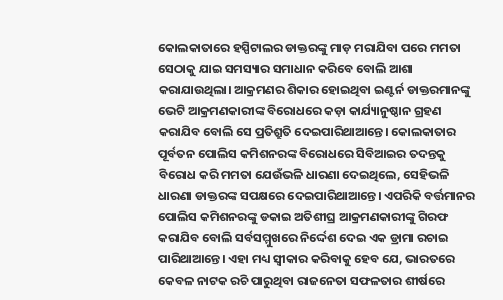କୋଲକାତାରେ ହସ୍ପିଟାଲର ଡାକ୍ତରଙ୍କୁ ମାଡ଼ ମରାଯିବା ପରେ ମମତା ସେଠାକୁ ଯାଇ ସମସ୍ୟାର ସମାଧାନ କରିବେ ବୋଲି ଆଶା କରାଯାଉଥିଲା। ଆକ୍ରମଣର ଶିକାର ହୋଇଥିବା ଇଣ୍ଟର୍ନ ଡାକ୍ତରମାନଙ୍କୁ ଭେଟି ଆକ୍ରମଣକାରୀଙ୍କ ବିରୋଧରେ କଡ଼ା କାର୍ଯ୍ୟାନୁଷ୍ଠାନ ଗ୍ରହଣ କରାଯିବ ବୋଲି ସେ ପ୍ରତିଶ୍ରୁତି ଦେଇପାରିଥାଆନ୍ତେ। କୋଲକାତାର ପୂର୍ବତନ ପୋଲିସ କମିଶନରଙ୍କ ବିରୋଧରେ ସିବିଆଇର ତଦନ୍ତକୁ ବିରୋଧ କରି ମମତା ଯେଉଁଭଳି ଧାରଣା ଦେଇଥିଲେ, ସେହିଭଳି ଧାରଣା ଡାକ୍ତରଙ୍କ ସପକ୍ଷରେ ଦେଇପାରିଥାଆନ୍ତେ। ଏପରିକି ବର୍ତ୍ତମାନର ପୋଲିସ କମିଶନରଙ୍କୁ ଡକାଇ ଅତିଶୀଘ୍ର ଆକ୍ରମଣକାରୀଙ୍କୁ ଗିରଫ କରାଯିବ ବୋଲି ସର୍ବସମ୍ମୁଖରେ ନିର୍ଦ୍ଦେଶ ଦେଇ ଏକ ଡ୍ରାମା ରଚାଇ ପାରିଥାଆନ୍ତେ। ଏହା ମଧ୍ୟ ସ୍ବୀକାର କରିବାକୁ ହେବ ଯେ, ଭାରତରେ କେବଳ ନାଟକ ରଚି ପାରୁଥିବା ରାଜନେତା ସଫଳତାର ଶୀର୍ଷରେ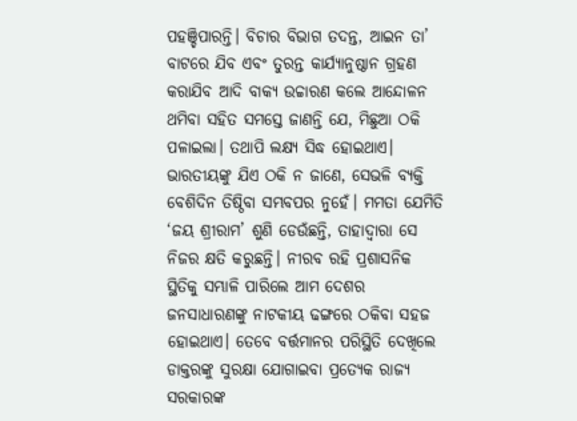ପହଞ୍ଚିପାରନ୍ତି। ବିଚାର ବିଭାଗ ତଦନ୍ତ, ଆଇନ ତା’ ବାଟରେ ଯିବ ଏବଂ ତୁରନ୍ତ କାର୍ଯ୍ୟାନୁଷ୍ଠାନ ଗ୍ରହଣ କରାଯିବ ଆଦି ବାକ୍ୟ ଉଚ୍ଚାରଣ କଲେ ଆନ୍ଦୋଳନ ଥମିବା ସହିତ ସମସ୍ତେ ଜାଣନ୍ତି ଯେ, ମିଛୁଆ ଠକି ପଳାଇଲା। ତଥାପି ଲକ୍ଷ୍ୟ ସିଦ୍ଧ ହୋଇଥାଏ। ଭାରତୀୟଙ୍କୁ ଯିଏ ଠକି ନ ଜାଣେ, ସେଭଳି ବ୍ୟକ୍ତି ବେଶିଦିନ ତିଷ୍ଠିବା ସମ୍ଭବପର ନୁହେଁ। ମମତା ଯେମିତି ‘ଜୟ ଶ୍ରୀରାମ’ ଶୁଣି ଡେଉଁଛନ୍ତି, ତାହାଦ୍ୱାରା ସେ ନିଜର କ୍ଷତି କରୁଛନ୍ତି। ନୀରବ ରହି ପ୍ରଶାସନିକ ସ୍ଥିତିକୁ ସମ୍ଭାଳି ପାରିଲେ ଆମ ଦେଶର ଜନସାଧାରଣଙ୍କୁ ନାଟକୀୟ ଢଙ୍ଗରେ ଠକିବା ସହଜ ହୋଇଥାଏ। ତେବେ ବର୍ତ୍ତମାନର ପରିସ୍ଥିତି ଦେଖିଲେ ଡାକ୍ତରଙ୍କୁ ସୁରକ୍ଷା ଯୋଗାଇବା ପ୍ରତ୍ୟେକ ରାଜ୍ୟ ସରକାରଙ୍କ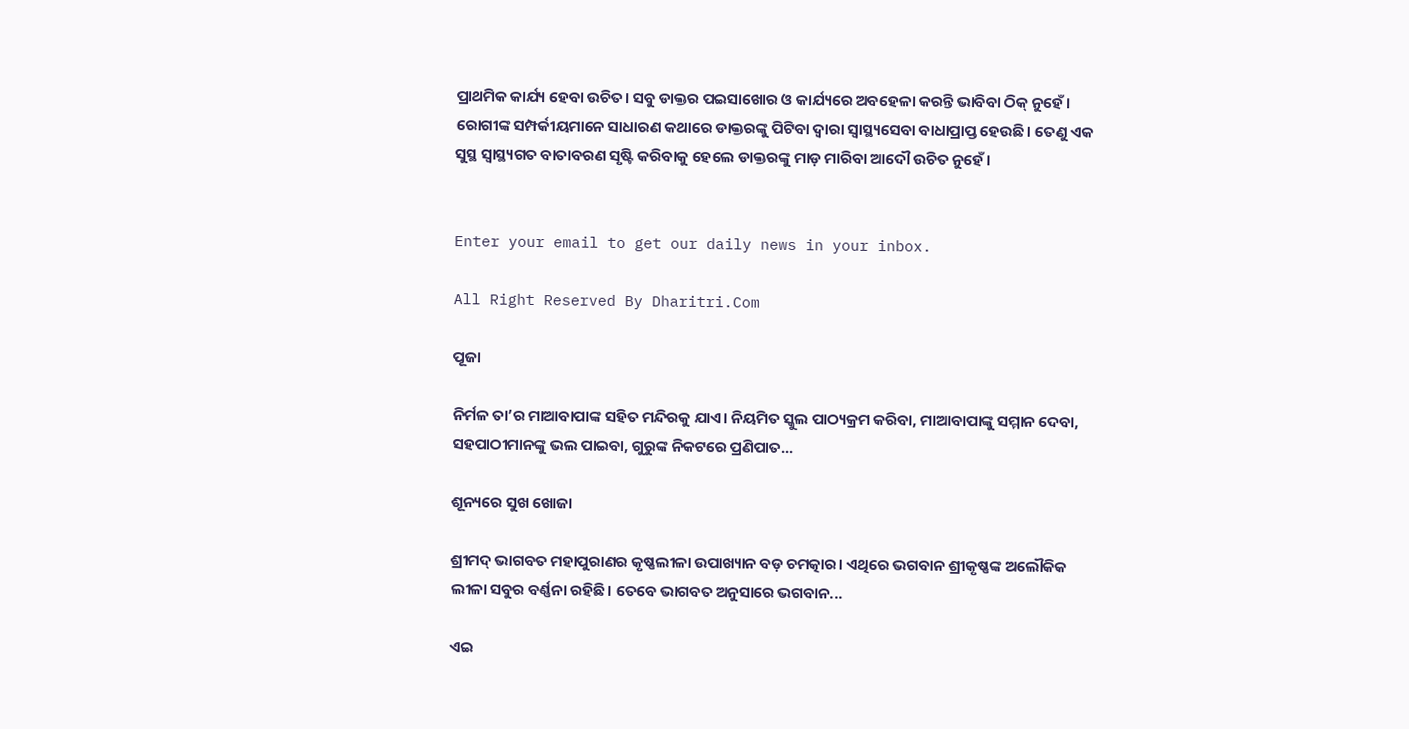ପ୍ରାଥମିକ କାର୍ଯ୍ୟ ହେବା ଉଚିତ। ସବୁ ଡାକ୍ତର ପଇସାଖୋର ଓ କାର୍ଯ୍ୟରେ ଅବହେଳା କରନ୍ତି ଭାବିବା ଠିକ୍‌ ନୁହେଁ। ରୋଗୀଙ୍କ ସମ୍ପର୍କୀୟମାନେ ସାଧାରଣ କଥାରେ ଡାକ୍ତରଙ୍କୁ ପିଟିବା ଦ୍ୱାରା ସ୍ବାସ୍ଥ୍ୟସେବା ବାଧାପ୍ରାପ୍ତ ହେଉଛି। ତେଣୁ ଏକ ସୁସ୍ଥ ସ୍ବାସ୍ଥ୍ୟଗତ ବାତାବରଣ ସୃଷ୍ଟି କରିବାକୁ ହେଲେ ଡାକ୍ତରଙ୍କୁ ମାଡ଼ ମାରିବା ଆଦୌ ଉଚିତ ନୁହେଁ।


Enter your email to get our daily news in your inbox.

All Right Reserved By Dharitri.Com

ପୂଜା

ନିର୍ମଳ ତା’ର ମାଆବାପାଙ୍କ ସହିତ ମନ୍ଦିରକୁ ଯାଏ। ନିୟମିତ ସ୍କୁଲ ପାଠ୍ୟକ୍ରମ କରିବା, ମାଆବାପାଙ୍କୁ ସମ୍ମାନ ଦେବା, ସହପାଠୀମାନଙ୍କୁ ଭଲ ପାଇବା, ଗୁରୁଙ୍କ ନିକଟରେ ପ୍ରଣିପାତ...

ଶୂନ୍ୟରେ ସୁଖ ଖୋଜା

ଶ୍ରୀମଦ୍‌ ଭାଗବତ ମହାପୁରାଣର କୃଷ୍ଣଲୀଳା ଉପାଖ୍ୟାନ ବଡ଼ ଚମତ୍କାର। ଏଥିରେ ଭଗବାନ ଶ୍ରୀକୃଷ୍ଣଙ୍କ ଅଲୌକିକ ଲୀଳା ସବୁର ବର୍ଣ୍ଣନା ରହିଛି। ତେବେ ଭାଗବତ ଅନୁସାରେ ଭଗବାନ...

ଏଇ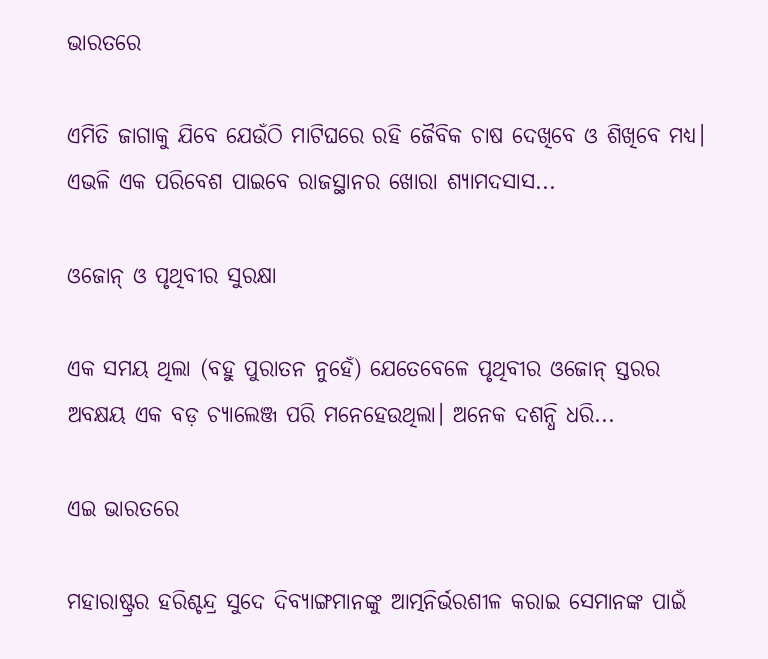ଭାରତରେ

ଏମିତି ଜାଗାକୁ ଯିବେ ଯେଉଁଠି ମାଟିଘରେ ରହି ଜୈବିକ ଚାଷ ଦେଖିବେ ଓ ଶିଖିବେ ମଧ୍ୟ। ଏଭଳି ଏକ ପରିବେଶ ପାଇବେ ରାଜସ୍ଥାନର ଖୋରା ଶ୍ୟାମଦସାସ...

ଓଜୋନ୍‌ ଓ ପୃଥିବୀର ସୁରକ୍ଷା

ଏକ ସମୟ ଥିଲା (ବହୁ ପୁରାତନ ନୁହେଁ) ଯେତେବେଳେ ପୃଥିବୀର ଓଜୋନ୍‌ ସ୍ତରର ଅବକ୍ଷୟ ଏକ ବଡ଼ ଚ୍ୟାଲେଞ୍ଜ ପରି ମନେହେଉଥିଲା। ଅନେକ ଦଶନ୍ଧି ଧରି...

ଏଇ ଭାରତରେ

ମହାରାଷ୍ଟ୍ରର ହରିଶ୍ଚନ୍ଦ୍ର ସୁଦେ ଦିବ୍ୟାଙ୍ଗମାନଙ୍କୁ ଆତ୍ମନିର୍ଭରଶୀଳ କରାଇ ସେମାନଙ୍କ ପାଇଁ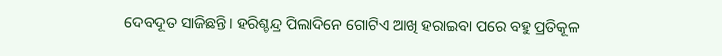ଦେବଦୂତ ସାଜିଛନ୍ତି। ହରିଶ୍ଚନ୍ଦ୍ର ପିଲାଦିନେ ଗୋଟିଏ ଆଖି ହରାଇବା ପରେ ବହୁ ପ୍ରତିକୂଳ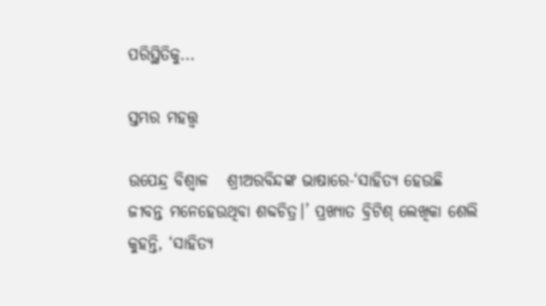ପରିସ୍ଥିତିକୁ...

ସ୍ତମ୍ଭର ମହତ୍ତ୍ୱ

ଉପେନ୍ଦ୍ର ବିଶ୍ୱାଳ   ଶ୍ରୀଅରବିନ୍ଦଙ୍କ ଭାଷାରେ-‘ସାହିତ୍ୟ ହେଉଛି ଜୀବନ୍ତ ମନେହେଉଥିବା ଶବ୍ଦଚିତ୍ର।’ ପ୍ରଖ୍ୟାତ ବ୍ରିଟିଶ୍‌ ଲେଖିକା ଶେଲି କୁହନ୍ତି, ‘ସାହିତ୍ୟ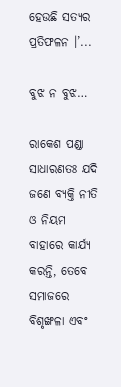ହେଉଛି ସତ୍ୟର ପ୍ରତିଫଳନ ।’...

ବୁଝ ନ ବୁଝ…

ରାକେଶ ପଣ୍ଡା   ସାଧାରଣତଃ ଯଦି ଜଣେ ବ୍ୟକ୍ତି ନୀତି ଓ ନିୟମ ବାହାରେ କାର୍ଯ୍ୟ କରନ୍ତି, ତେବେ ସମାଜରେ ବିଶୃଙ୍ଖଳା ଏବଂ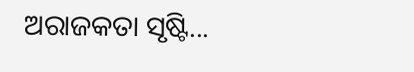ଅରାଜକତା ସୃଷ୍ଟି...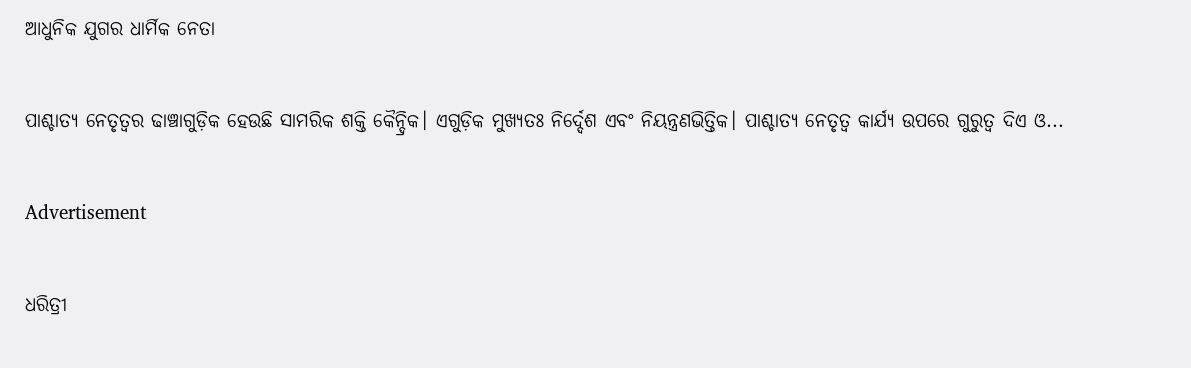ଆଧୁନିକ ଯୁଗର ଧାର୍ମିକ ନେତା

ପାଶ୍ଚାତ୍ୟ ନେତୃତ୍ୱର ଢାଞ୍ଚାଗୁଡ଼ିକ ହେଉଛି ସାମରିକ ଶକ୍ତି କୈନ୍ଦ୍ରିକ। ଏଗୁଡ଼ିକ ମୁଖ୍ୟତଃ ନିର୍ଦ୍ଦେଶ ଏବଂ ନିୟନ୍ତ୍ରଣଭିତ୍ତିକ। ପାଶ୍ଚାତ୍ୟ ନେତୃତ୍ୱ କାର୍ଯ୍ୟ ଉପରେ ଗୁରୁତ୍ୱ ଦିଏ ଓ...

Advertisement

ଧରିତ୍ରୀ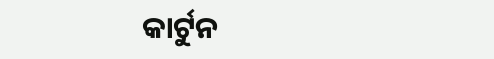କାର୍ଟୁନ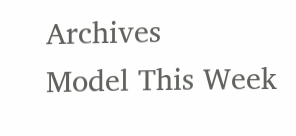Archives
Model This Week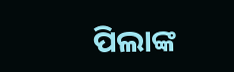ପିଲାଙ୍କ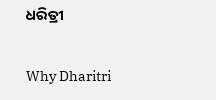ଧରିତ୍ରୀ

Why Dharitri